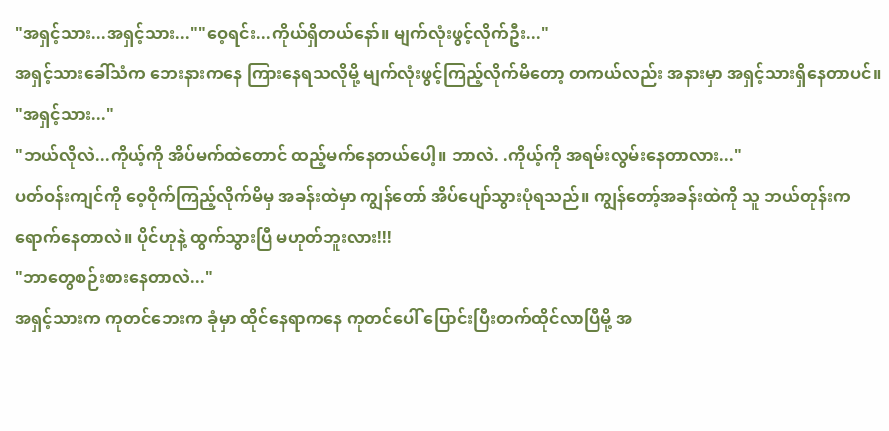"အရှင့်သား...အရှင့်သား...""ဝေ့ရင်း...ကိုယ်ရှိတယ်နော်။ မျက်လုံးဖွင့်လိုက်ဦး..."
အရှင့်သားခေါ်သံက ဘေးနားကနေ ကြားနေရသလိုမို့ မျက်လုံးဖွင့်ကြည့်လိုက်မိတော့ တကယ်လည်း အနားမှာ အရှင့်သားရှိနေတာပင်။
"အရှင့်သား..."
"ဘယ်လိုလဲ...ကိုယ့်ကို အိပ်မက်ထဲတောင် ထည့်မက်နေတယ်ပေါ့။ ဘာလဲ. .ကိုယ့်ကို အရမ်းလွမ်းနေတာလား..."
ပတ်ဝန်းကျင်ကို ဝေ့ဝိုက်ကြည့်လိုက်မိမှ အခန်းထဲမှာ ကျွန်တော် အိပ်ပျော်သွားပုံရသည်။ ကျွန်တော့်အခန်းထဲကို သူ ဘယ်တုန်းကရောက်နေတာလဲ။ ပိုင်ဟုနဲ့ ထွက်သွားပြီ မဟုတ်ဘူးလား!!!
"ဘာတွေစဉ်းစားနေတာလဲ..."
အရှင့်သားက ကုတင်ဘေးက ခုံမှာ ထိုင်နေရာကနေ ကုတင်ပေါ် ပြောင်းပြီးတက်ထိုင်လာပြီမို့ အ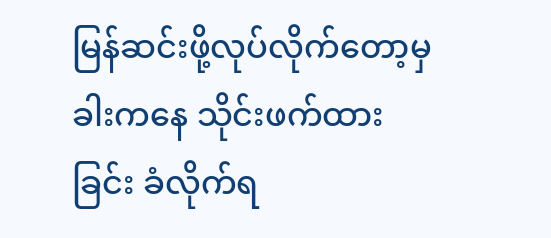မြန်ဆင်းဖို့လုပ်လိုက်တော့မှ ခါးကနေ သိုင်းဖက်ထားခြင်း ခံလိုက်ရ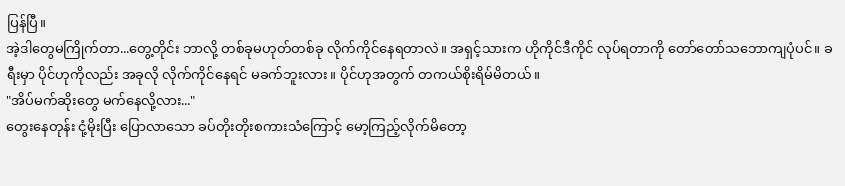ပြန်ပြီ။
အဲ့ဒါတွေမကြိုက်တာ...တွေ့တိုင်း ဘာလို့ တစ်ခုမဟုတ်တစ်ခု လိုက်ကိုင်နေရတာလဲ။ အရှင့်သားက ဟိုကိုင်ဒီကိုင် လုပ်ရတာကို တော်တော်သဘောကျပုံပင်။ ခရီးမှာ ပိုင်ဟုကိုလည်း အခုလို လိုက်ကိုင်နေရင် မခက်ဘူးလား။ ပိုင်ဟုအတွက် တကယ်စိုးရိမ်မိတယ်။
"အိပ်မက်ဆိုးတွေ မက်နေလို့လား..."
တွေးနေတုန်း ငုံ့မိုးပြီး ပြောလာသော ခပ်တိုးတိုးစကားသံကြောင့် မော့ကြည့်လိုက်မိတော့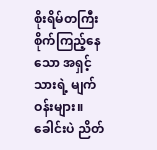စိုးရိမ်တကြီး စိုက်ကြည့်နေသော အရှင့်သားရဲ့ မျက်ဝန်းများ။
ခေါင်းပဲ ညိတ်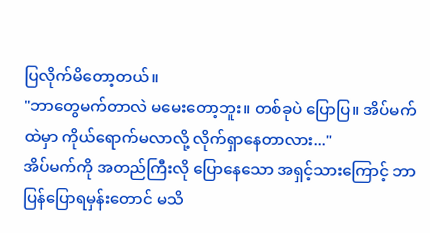ပြလိုက်မိတော့တယ်။
"ဘာတွေမက်တာလဲ မမေးတော့ဘူး။ တစ်ခုပဲ ပြောပြ။ အိပ်မက်ထဲမှာ ကိုယ်ရောက်မလာလို့ လိုက်ရှာနေတာလား..."
အိပ်မက်ကို အတည်ကြီးလို ပြောနေသော အရှင့်သားကြောင့် ဘာပြန်ပြောရမှန်းတောင် မသိ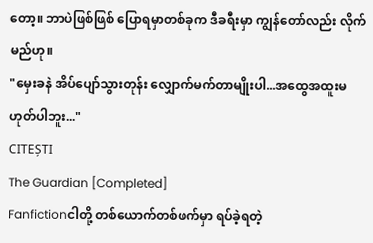တော့။ ဘာပဲဖြစ်ဖြစ် ပြောရမှာတစ်ခုက ဒီခရီးမှာ ကျွန်တော်လည်း လိုက်မည်ဟု။
"မှေးခနဲ အိပ်ပျော်သွားတုန်း လျှောက်မက်တာမျိုးပါ...အထွေအထူးမဟုတ်ပါဘူး..."
CITEȘTI
The Guardian [Completed]
Fanfictionငါတို့ တစ်ယောက်တစ်ဖက်မှာ ရပ်ခဲ့ရတဲ့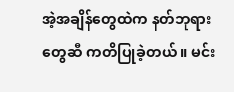အဲ့အချိန်တွေထဲက နတ်ဘုရားတွေဆီ ကတိပြုခဲ့တယ်။ မင်း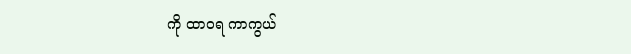ကို ထာဝရ ကာကွယ်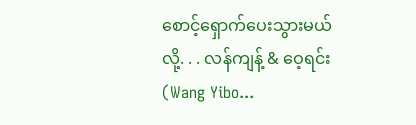စောင့်ရှောက်ပေးသွားမယ်လို့. . . လန်ကျန့် & ဝေ့ရင်း (Wang Yibo...